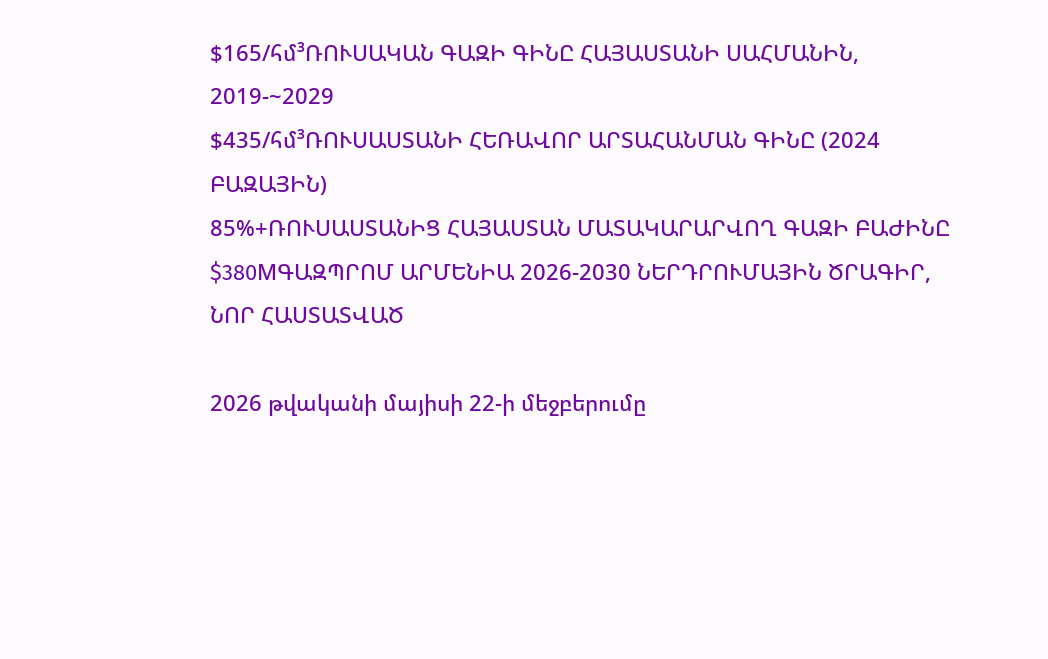$165/հմ³ՌՈՒՍԱԿԱՆ ԳԱԶԻ ԳԻՆԸ ՀԱՅԱՍՏԱՆԻ ՍԱՀՄԱՆԻՆ, 2019-~2029
$435/հմ³ՌՈՒՍԱՍՏԱՆԻ ՀԵՌԱՎՈՐ ԱՐՏԱՀԱՆՄԱՆ ԳԻՆԸ (2024 ԲԱԶԱՅԻՆ)
85%+ՌՈՒՍԱՍՏԱՆԻՑ ՀԱՅԱՍՏԱՆ ՄԱՏԱԿԱՐԱՐՎՈՂ ԳԱԶԻ ԲԱԺԻՆԸ
$380MԳԱԶՊՐՈՄ ԱՐՄԵՆԻԱ 2026-2030 ՆԵՐԴՐՈՒՄԱՅԻՆ ԾՐԱԳԻՐ, ՆՈՐ ՀԱՍՏԱՏՎԱԾ

2026 թվականի մայիսի 22-ի մեջբերումը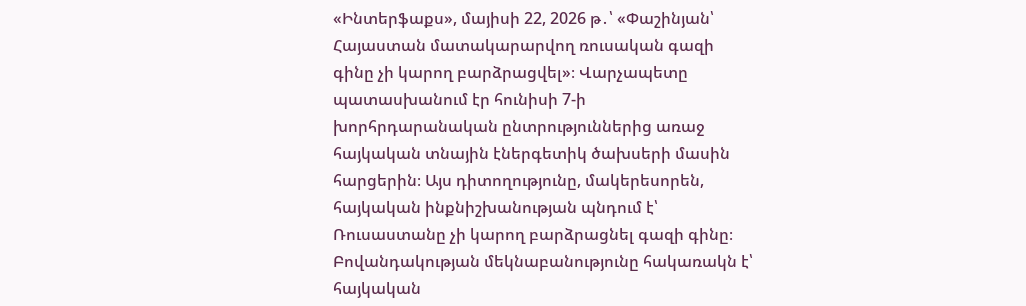«Ինտերֆաքս», մայիսի 22, 2026 թ․՝ «Փաշինյան՝ Հայաստան մատակարարվող ռուսական գազի գինը չի կարող բարձրացվել»։ Վարչապետը պատասխանում էր հունիսի 7-ի խորհրդարանական ընտրություններից առաջ հայկական տնային էներգետիկ ծախսերի մասին հարցերին։ Այս դիտողությունը, մակերեսորեն, հայկական ինքնիշխանության պնդում է՝ Ռուսաստանը չի կարող բարձրացնել գազի գինը։ Բովանդակության մեկնաբանությունը հակառակն է՝ հայկական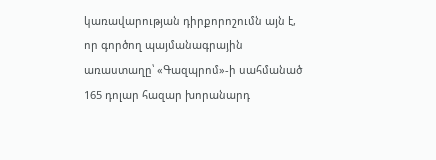կառավարության դիրքորոշումն այն է, որ գործող պայմանագրային առաստաղը՝ «Գազպրոմ»-ի սահմանած 165 դոլար հազար խորանարդ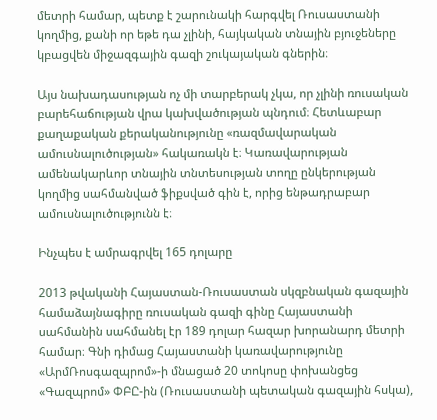մետրի համար, պետք է շարունակի հարգվել Ռուսաստանի կողմից, քանի որ եթե դա չլինի, հայկական տնային բյուջեները կբացվեն միջազգային գազի շուկայական գներին։

Այս նախադասության ոչ մի տարբերակ չկա, որ չլինի ռուսական բարեհաճության վրա կախվածության պնդում։ Հետևաբար քաղաքական քերականությունը «ռազմավարական ամուսնալուծության» հակառակն է։ Կառավարության ամենակարևոր տնային տնտեսության տողը ընկերության կողմից սահմանված ֆիքսված գին է, որից ենթադրաբար ամուսնալուծությունն է։

Ինչպես է ամրագրվել 165 դոլարը

2013 թվականի Հայաստան-Ռուսաստան սկզբնական գազային համաձայնագիրը ռուսական գազի գինը Հայաստանի սահմանին սահմանել էր 189 դոլար հազար խորանարդ մետրի համար։ Գնի դիմաց Հայաստանի կառավարությունը «ԱրմՌոսգազպրոմ»-ի մնացած 20 տոկոսը փոխանցեց «Գազպրոմ» ՓԲԸ-ին (Ռուսաստանի պետական գազային հսկա),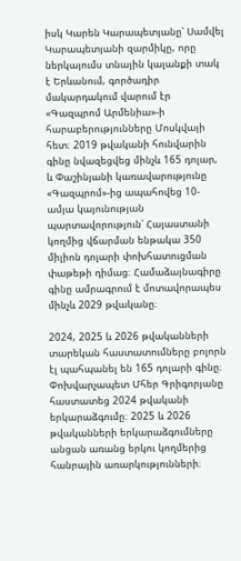իսկ Կարեն Կարապետյանը՝ Սամվել Կարապետյանի զարմիկը, որը ներկայումս տնային կալանքի տակ է Երևանում, գործադիր մակարդակում վարում էր «Գազպրոմ Արմենիա»-ի հարաբերությունները Մոսկվայի հետ։ 2019 թվականի հունվարին գինը նվազեցվեց մինչև 165 դոլար, և Փաշինյանի կառավարությունը «Գազպրոմ»-ից ապահովեց 10-ամյա կայունության պարտավորություն՝ Հայաստանի կողմից վճարման ենթակա 350 միլիոն դոլարի փոխհատուցման փաթեթի դիմաց։ Համաձայնագիրը գինը ամրագրում է մոտավորապես մինչև 2029 թվականը։

2024, 2025 և 2026 թվականների տարեկան հաստատումները բոլորն էլ պահպանել են 165 դոլարի գինը։ Փոխվարչապետ Մհեր Գրիգորյանը հաստատեց 2024 թվականի երկարաձգումը։ 2025 և 2026 թվականների երկարաձգումները անցան առանց երկու կողմերից հանրային առարկությունների։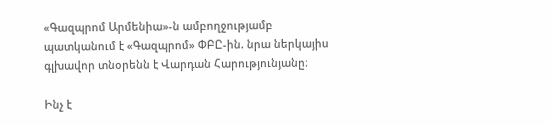«Գազպրոմ Արմենիա»-ն ամբողջությամբ պատկանում է «Գազպրոմ» ՓԲԸ-ին. նրա ներկայիս գլխավոր տնօրենն է Վարդան Հարությունյանը։

Ինչ է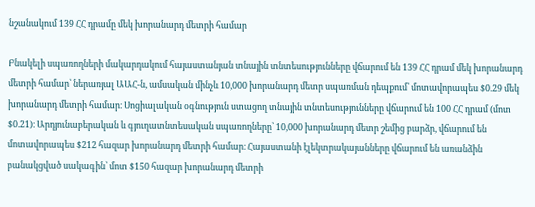նշանակում 139 ՀՀ դրամը մեկ խորանարդ մետրի համար

Բնակելի սպառողների մակարդակում հայաստանյան տնային տնտեսությունները վճարում են 139 ՀՀ դրամ մեկ խորանարդ մետրի համար՝ ներառյալ ԱԱՀ-ն, ամսական մինչև 10,000 խորանարդ մետր սպառման դեպքում՝ մոտավորապես $0.29 մեկ խորանարդ մետրի համար։ Սոցիալական օգնություն ստացող տնային տնտեսությունները վճարում են 100 ՀՀ դրամ (մոտ $0.21)։ Արդյունաբերական և գյուղատնտեսական սպառողները՝ 10,000 խորանարդ մետր շեմից բարձր, վճարում են մոտավորապես $212 հազար խորանարդ մետրի համար։ Հայաստանի էլեկտրակայանները վճարում են առանձին բանակցված սակագին՝ մոտ $150 հազար խորանարդ մետրի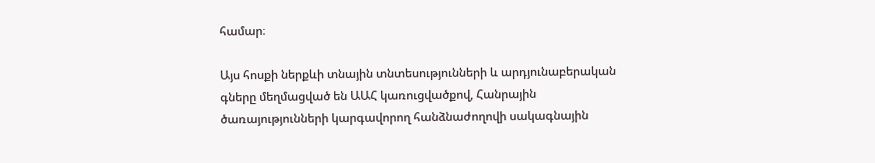համար։

Այս հոսքի ներքևի տնային տնտեսությունների և արդյունաբերական գները մեղմացված են ԱԱՀ կառուցվածքով, Հանրային ծառայությունների կարգավորող հանձնաժողովի սակագնային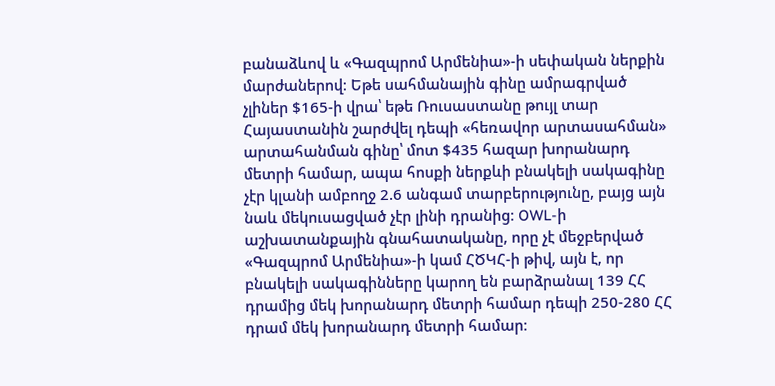բանաձևով և «Գազպրոմ Արմենիա»-ի սեփական ներքին մարժաներով։ Եթե սահմանային գինը ամրագրված չլիներ $165-ի վրա՝ եթե Ռուսաստանը թույլ տար Հայաստանին շարժվել դեպի «հեռավոր արտասահման» արտահանման գինը՝ մոտ $435 հազար խորանարդ մետրի համար, ապա հոսքի ներքևի բնակելի սակագինը չէր կլանի ամբողջ 2.6 անգամ տարբերությունը, բայց այն նաև մեկուսացված չէր լինի դրանից։ OWL-ի աշխատանքային գնահատականը, որը չէ մեջբերված «Գազպրոմ Արմենիա»-ի կամ ՀԾԿՀ-ի թիվ, այն է, որ բնակելի սակագինները կարող են բարձրանալ 139 ՀՀ դրամից մեկ խորանարդ մետրի համար դեպի 250-280 ՀՀ դրամ մեկ խորանարդ մետրի համար։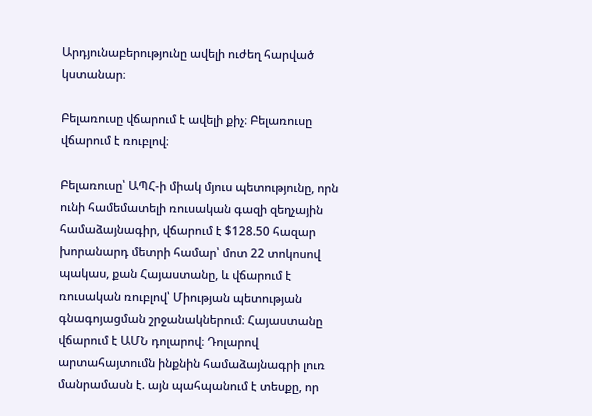Արդյունաբերությունը ավելի ուժեղ հարված կստանար։

Բելառուսը վճարում է ավելի քիչ։ Բելառուսը վճարում է ռուբլով։

Բելառուսը՝ ԱՊՀ-ի միակ մյուս պետությունը, որն ունի համեմատելի ռուսական գազի զեղչային համաձայնագիր, վճարում է $128.50 հազար խորանարդ մետրի համար՝ մոտ 22 տոկոսով պակաս, քան Հայաստանը, և վճարում է ռուսական ռուբլով՝ Միության պետության գնագոյացման շրջանակներում։ Հայաստանը վճարում է ԱՄՆ դոլարով։ Դոլարով արտահայտումն ինքնին համաձայնագրի լուռ մանրամասն է. այն պահպանում է տեսքը, որ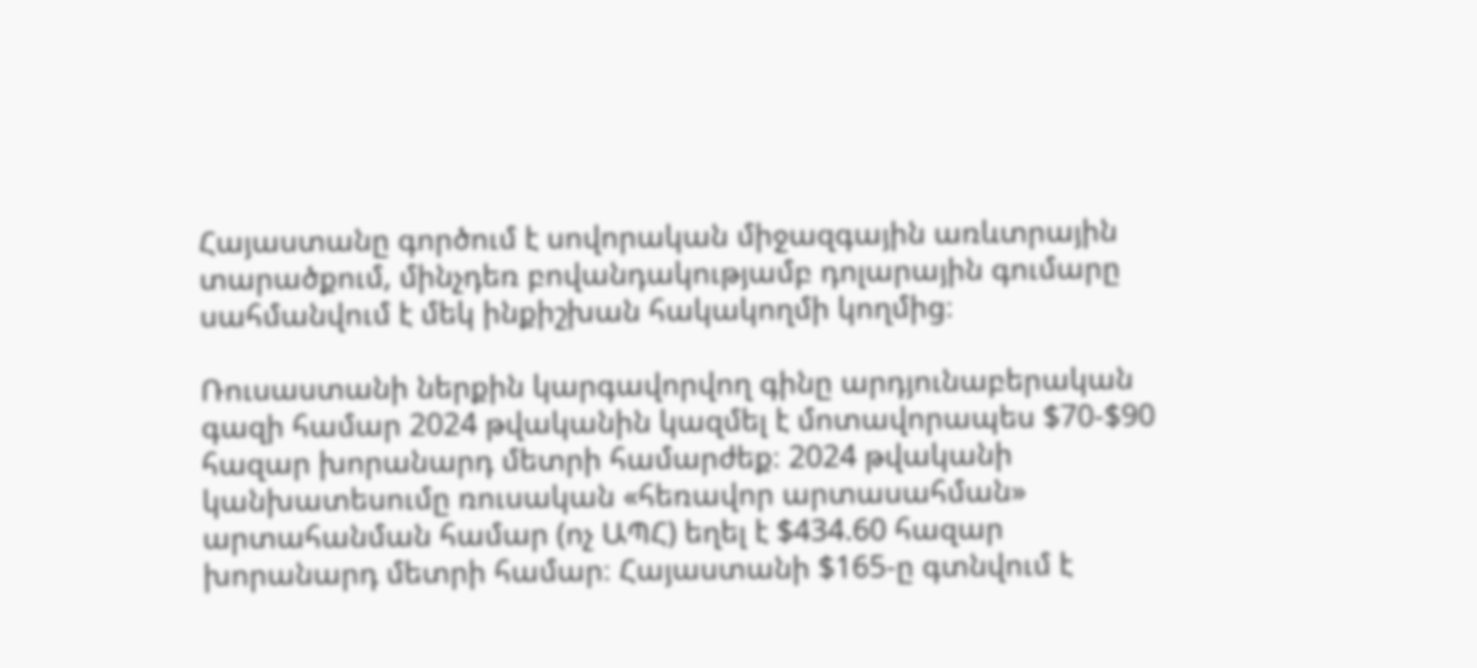Հայաստանը գործում է սովորական միջազգային առևտրային տարածքում, մինչդեռ բովանդակությամբ դոլարային գումարը սահմանվում է մեկ ինքիշխան հակակողմի կողմից։

Ռուսաստանի ներքին կարգավորվող գինը արդյունաբերական գազի համար 2024 թվականին կազմել է մոտավորապես $70-$90 հազար խորանարդ մետրի համարժեք։ 2024 թվականի կանխատեսումը ռուսական «հեռավոր արտասահման» արտահանման համար (ոչ ԱՊՀ) եղել է $434.60 հազար խորանարդ մետրի համար։ Հայաստանի $165-ը գտնվում է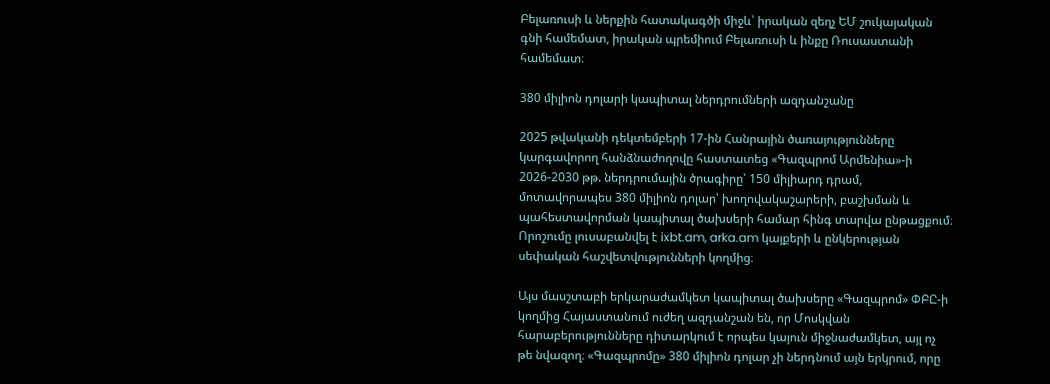Բելառուսի և ներքին հատակագծի միջև՝ իրական զեղչ ԵՄ շուկայական գնի համեմատ, իրական պրեմիում Բելառուսի և ինքը Ռուսաստանի համեմատ։

380 միլիոն դոլարի կապիտալ ներդրումների ազդանշանը

2025 թվականի դեկտեմբերի 17-ին Հանրային ծառայությունները կարգավորող հանձնաժողովը հաստատեց «Գազպրոմ Արմենիա»-ի 2026-2030 թթ. ներդրումային ծրագիրը՝ 150 միլիարդ դրամ, մոտավորապես 380 միլիոն դոլար՝ խողովակաշարերի, բաշխման և պահեստավորման կապիտալ ծախսերի համար հինգ տարվա ընթացքում։ Որոշումը լուսաբանվել է ixbt.am, arka.am կայքերի և ընկերության սեփական հաշվետվությունների կողմից։

Այս մասշտաբի երկարաժամկետ կապիտալ ծախսերը «Գազպրոմ» ՓԲԸ-ի կողմից Հայաստանում ուժեղ ազդանշան են, որ Մոսկվան հարաբերությունները դիտարկում է որպես կայուն միջնաժամկետ, այլ ոչ թե նվազող։ «Գազպրոմը» 380 միլիոն դոլար չի ներդնում այն երկրում, որը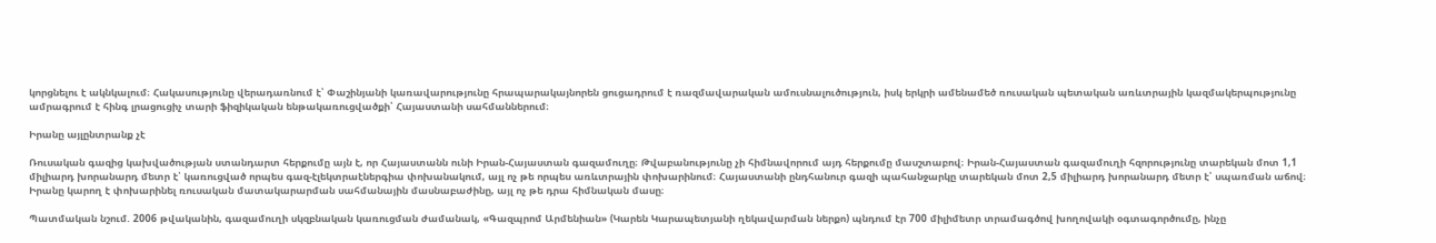կորցնելու է ակնկալում։ Հակասությունը վերադառնում է՝ Փաշինյանի կառավարությունը հրապարակայնորեն ցուցադրում է ռազմավարական ամուսնալուծություն, իսկ երկրի ամենամեծ ռուսական պետական առևտրային կազմակերպությունը ամրագրում է հինգ լրացուցիչ տարի ֆիզիկական ենթակառուցվածքի՝ Հայաստանի սահմաններում։

Իրանը այլընտրանք չէ

Ռուսական գազից կախվածության ստանդարտ հերքումը այն է, որ Հայաստանն ունի Իրան-Հայաստան գազամուղը։ Թվաբանությունը չի հիմնավորում այդ հերքումը մասշտաբով։ Իրան-Հայաստան գազամուղի հզորությունը տարեկան մոտ 1,1 միլիարդ խորանարդ մետր է՝ կառուցված որպես գազ-էլեկտրաէներգիա փոխանակում, այլ ոչ թե որպես առևտրային փոխարինում։ Հայաստանի ընդհանուր գազի պահանջարկը տարեկան մոտ 2,5 միլիարդ խորանարդ մետր է՝ սպառման աճով։ Իրանը կարող է փոխարինել ռուսական մատակարարման սահմանային մասնաբաժինը, այլ ոչ թե դրա հիմնական մասը։

Պատմական նշում. 2006 թվականին, գազամուղի սկզբնական կառուցման ժամանակ, «Գազպրոմ Արմենիան» (Կարեն Կարապետյանի ղեկավարման ներքո) պնդում էր 700 միլիմետր տրամագծով խողովակի օգտագործումը, ինչը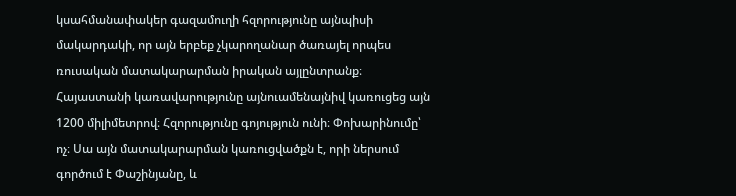կսահմանափակեր գազամուղի հզորությունը այնպիսի մակարդակի, որ այն երբեք չկարողանար ծառայել որպես ռուսական մատակարարման իրական այլընտրանք։ Հայաստանի կառավարությունը այնուամենայնիվ կառուցեց այն 1200 միլիմետրով։ Հզորությունը գոյություն ունի։ Փոխարինումը՝ ոչ։ Սա այն մատակարարման կառուցվածքն է, որի ներսում գործում է Փաշինյանը, և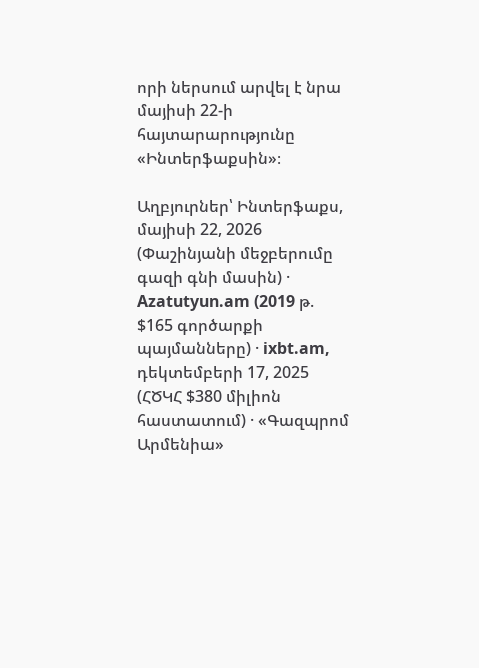որի ներսում արվել է նրա մայիսի 22-ի հայտարարությունը «Ինտերֆաքսին»։

Աղբյուրներ՝ Ինտերֆաքս, մայիսի 22, 2026 (Փաշինյանի մեջբերումը գազի գնի մասին) · Azatutyun.am (2019 թ. $165 գործարքի պայմանները) · ixbt.am, դեկտեմբերի 17, 2025 (ՀԾԿՀ $380 միլիոն հաստատում) · «Գազպրոմ Արմենիա»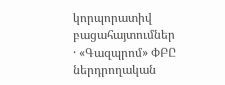կորպորատիվ բացահայտումներ · «Գազպրոմ» ՓԲԸ ներդրողական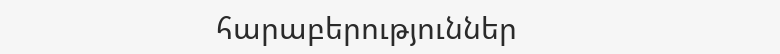հարաբերություններ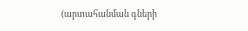(արտահանման գների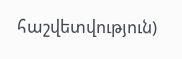հաշվետվություն)